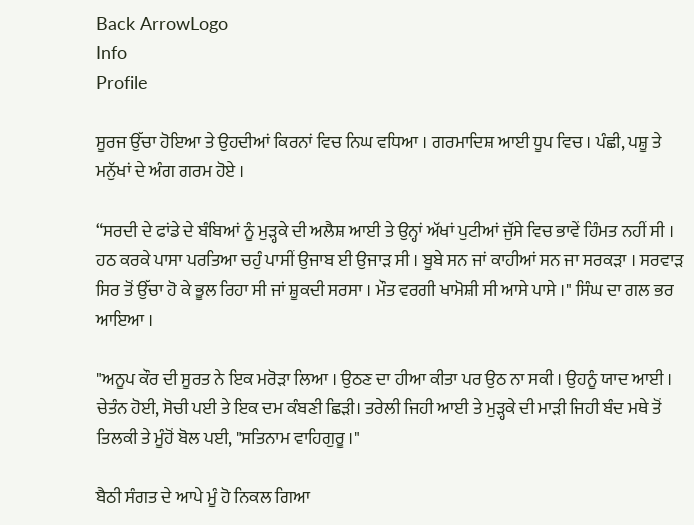Back ArrowLogo
Info
Profile

ਸੂਰਜ ਉੱਚਾ ਹੋਇਆ ਤੇ ਉਹਦੀਆਂ ਕਿਰਨਾਂ ਵਿਚ ਨਿਘ ਵਧਿਆ । ਗਰਮਾਦਿਸ਼ ਆਈ ਧੂਪ ਵਿਚ । ਪੰਛੀ, ਪਸ਼ੂ ਤੇ ਮਨੁੱਖਾਂ ਦੇ ਅੰਗ ਗਰਮ ਹੋਏ ।

“ਸਰਦੀ ਦੇ ਫਾਂਡੇ ਦੇ ਬੰਬਿਆਂ ਨੂੰ ਮੁੜ੍ਹਕੇ ਦੀ ਅਲੈਸ਼ ਆਈ ਤੇ ਉਨ੍ਹਾਂ ਅੱਖਾਂ ਪੁਟੀਆਂ ਜੁੱਸੇ ਵਿਚ ਭਾਵੇਂ ਹਿੰਮਤ ਨਹੀਂ ਸੀ । ਹਠ ਕਰਕੇ ਪਾਸਾ ਪਰਤਿਆ ਚਹੁੰ ਪਾਸੀਂ ਉਜਾਬ ਈ ਉਜਾੜ ਸੀ । ਬੂਬੇ ਸਨ ਜਾਂ ਕਾਹੀਆਂ ਸਨ ਜਾ ਸਰਕੜਾ । ਸਰਵਾੜ ਸਿਰ ਤੋਂ ਉੱਚਾ ਹੋ ਕੇ ਭੂਲ ਰਿਹਾ ਸੀ ਜਾਂ ਸ਼ੂਕਦੀ ਸਰਸਾ । ਮੌਤ ਵਰਗੀ ਖਾਮੋਸ਼ੀ ਸੀ ਆਸੇ ਪਾਸੇ ।" ਸਿੰਘ ਦਾ ਗਲ ਭਰ ਆਇਆ ।

"ਅਨੂਪ ਕੌਰ ਦੀ ਸੂਰਤ ਨੇ ਇਕ ਮਰੋੜਾ ਲਿਆ । ਉਠਣ ਦਾ ਹੀਆ ਕੀਤਾ ਪਰ ਉਠ ਨਾ ਸਕੀ । ਉਹਨੂੰ ਯਾਦ ਆਈ । ਚੇਤੰਨ ਹੋਈ, ਸੋਚੀ ਪਈ ਤੇ ਇਕ ਦਮ ਕੰਬਣੀ ਛਿੜੀ। ਤਰੇਲੀ ਜਿਹੀ ਆਈ ਤੇ ਮੁੜ੍ਹਕੇ ਦੀ ਮਾੜੀ ਜਿਹੀ ਬੰਦ ਮਥੇ ਤੋਂ ਤਿਲਕੀ ਤੇ ਮੂੰਹੋਂ ਬੋਲ ਪਈ, "ਸਤਿਨਾਮ ਵਾਹਿਗੁਰੂ ।"

ਬੈਠੀ ਸੰਗਤ ਦੇ ਆਪੇ ਮੂੰ ਹੋ ਨਿਕਲ ਗਿਆ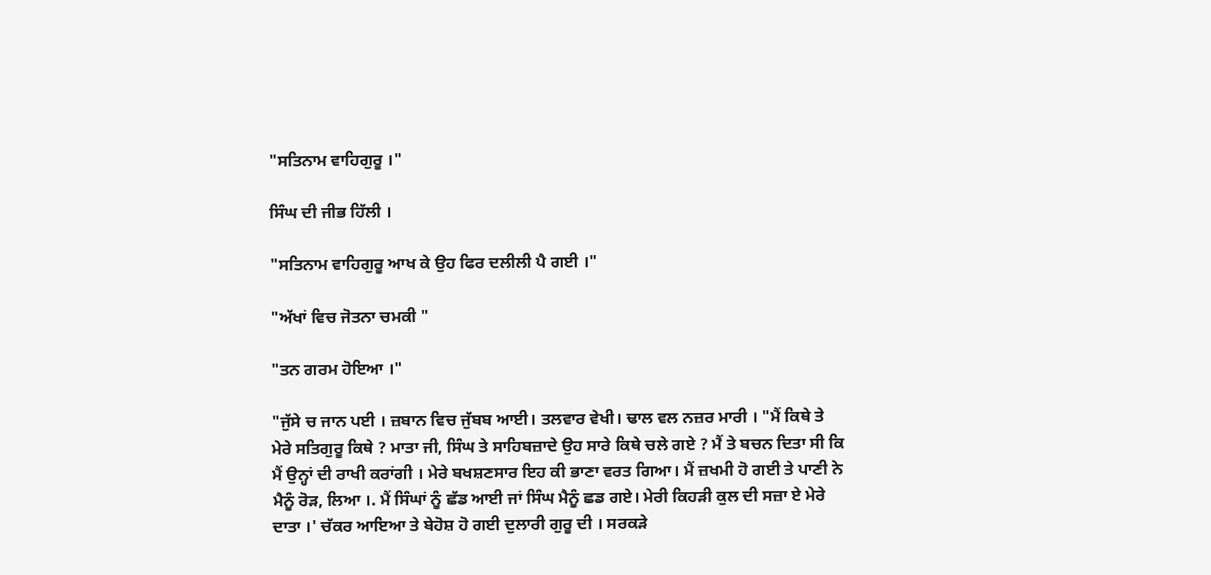"ਸਤਿਨਾਮ ਵਾਹਿਗੁਰੂ ।"

ਸਿੰਘ ਦੀ ਜੀਭ ਹਿੱਲੀ ।

"ਸਤਿਨਾਮ ਵਾਹਿਗੁਰੂ ਆਖ ਕੇ ਉਹ ਫਿਰ ਦਲੀਲੀ ਪੈ ਗਈ ।"

"ਅੱਖਾਂ ਵਿਚ ਜੋਤਨਾ ਚਮਕੀ "

"ਤਨ ਗਰਮ ਹੋਇਆ ।"

"ਜੁੱਸੇ ਚ ਜਾਨ ਪਈ । ਜ਼ਬਾਨ ਵਿਚ ਜੁੱਬਬ ਆਈ। ਤਲਵਾਰ ਵੇਖੀ। ਢਾਲ ਵਲ ਨਜ਼ਰ ਮਾਰੀ । "ਮੈਂ ਕਿਥੇ ਤੇ ਮੇਰੇ ਸਤਿਗੁਰੂ ਕਿਥੇ ? ਮਾਤਾ ਜੀ, ਸਿੰਘ ਤੇ ਸਾਹਿਬਜ਼ਾਦੇ ਉਹ ਸਾਰੇ ਕਿਥੇ ਚਲੇ ਗਏ ? ਮੈਂ ਤੇ ਬਚਨ ਦਿਤਾ ਸੀ ਕਿ ਮੈਂ ਉਨ੍ਹਾਂ ਦੀ ਰਾਖੀ ਕਰਾਂਗੀ । ਮੇਰੇ ਬਖਸ਼ਣਸਾਰ ਇਹ ਕੀ ਭਾਣਾ ਵਰਤ ਗਿਆ। ਮੈਂ ਜ਼ਖਮੀ ਹੋ ਗਈ ਤੇ ਪਾਣੀ ਨੇ ਮੈਨੂੰ ਰੋੜ, ਲਿਆ ।. ਮੈਂ ਸਿੰਘਾਂ ਨੂੰ ਛੱਡ ਆਈ ਜਾਂ ਸਿੰਘ ਮੈਨੂੰ ਛਡ ਗਏ। ਮੇਰੀ ਕਿਹੜੀ ਕੁਲ ਦੀ ਸਜ਼ਾ ਏ ਮੇਰੇ ਦਾਤਾ ।' ਚੱਕਰ ਆਇਆ ਤੇ ਬੇਹੋਸ਼ ਹੋ ਗਈ ਦੁਲਾਰੀ ਗੁਰੂ ਦੀ । ਸਰਕੜੇ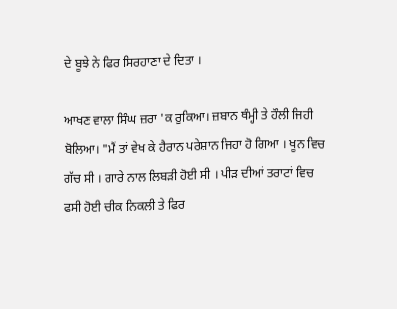ਦੇ ਬੂਝੇ ਨੇ ਫਿਰ ਸਿਰਹਾਣਾ ਦੇ ਦਿਤਾ ।

ਆਖਣ ਵਾਲਾ ਸਿੰਘ ਜ਼ਰਾ 'ਕ ਰੁਕਿਆ। ਜ਼ਬਾਨ ਥੰਮ੍ਹੀ ਤੇ ਹੌਲੀ ਜਿਹੀ ਬੋਲਿਆ। "ਮੈਂ ਤਾਂ ਵੇਖ ਕੇ ਹੈਰਾਨ ਪਰੇਸ਼ਾਨ ਜਿਹਾ ਹੋ ਗਿਆ । ਖੂਨ ਵਿਚ ਗੱਚ ਸੀ । ਗਾਰੇ ਨਾਲ ਲਿਬੜੀ ਹੋਈ ਸੀ । ਪੀੜ ਦੀਆਂ ਤਰਾਟਾਂ ਵਿਚ ਫਸੀ ਹੋਈ ਚੀਕ ਨਿਕਲੀ ਤੇ ਫਿਰ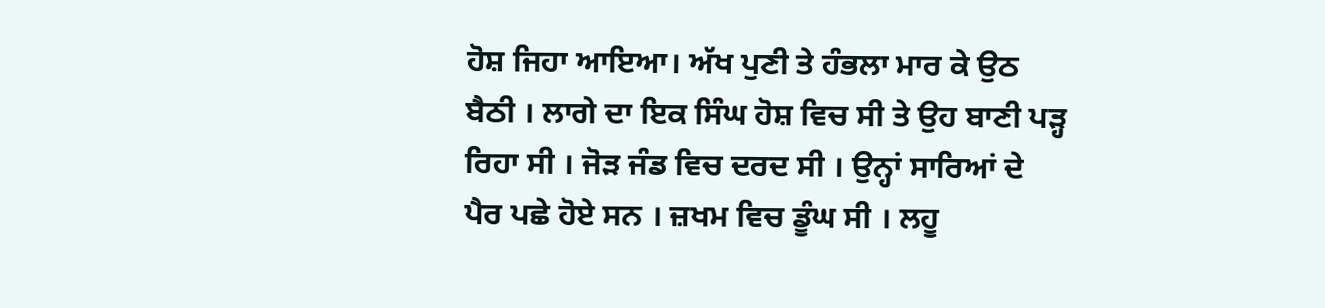ਹੋਸ਼ ਜਿਹਾ ਆਇਆ। ਅੱਖ ਪੁਣੀ ਤੇ ਹੰਭਲਾ ਮਾਰ ਕੇ ਉਠ ਬੈਠੀ । ਲਾਗੇ ਦਾ ਇਕ ਸਿੰਘ ਹੋਸ਼ ਵਿਚ ਸੀ ਤੇ ਉਹ ਬਾਣੀ ਪੜ੍ਹ ਰਿਹਾ ਸੀ । ਜੋੜ ਜੰਡ ਵਿਚ ਦਰਦ ਸੀ । ਉਨ੍ਹਾਂ ਸਾਰਿਆਂ ਦੇ ਪੈਰ ਪਛੇ ਹੋਏ ਸਨ । ਜ਼ਖਮ ਵਿਚ ਡੂੰਘ ਸੀ । ਲਹੂ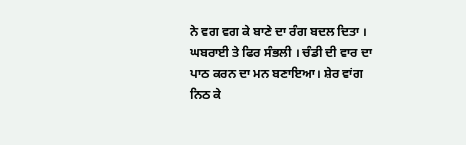ਨੇ ਵਗ ਵਗ ਕੇ ਬਾਣੇ ਦਾ ਰੰਗ ਬਦਲ ਦਿਤਾ । ਘਬਰਾਈ ਤੇ ਫਿਰ ਸੰਭਲੀ । ਚੰਡੀ ਦੀ ਵਾਰ ਦਾ ਪਾਠ ਕਰਨ ਦਾ ਮਨ ਬਣਾਇਆ। ਸ਼ੇਰ ਵਾਂਗ ਨਿਠ ਕੇ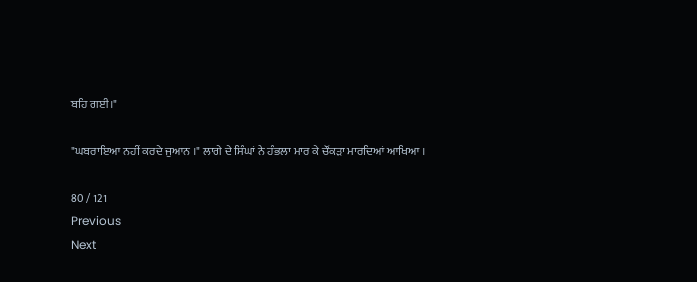ਬਹਿ ਗਈ।"

"ਘਬਰਾਇਆ ਨਹੀਂ ਕਰਦੇ ਜੁਆਨ ।" ਲਾਗੇ ਦੇ ਸਿੰਘਾਂ ਨੇ ਹੰਭਲਾ ਮਾਰ ਕੇ ਚੌਂਕੜਾ ਮਾਰਦਿਆਂ ਆਖਿਆ ।

80 / 121
Previous
Next